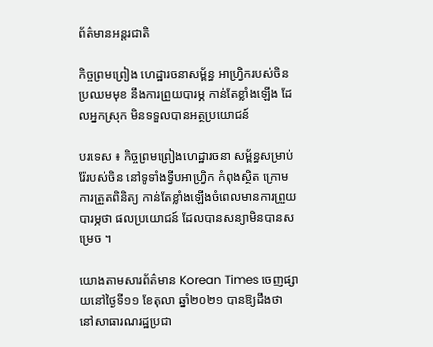ព័ត៌មានអន្តរជាតិ

កិច្ចព្រមព្រៀង ហេដ្ឋារចនាសម្ព័ន្ធ អាហ្រ្វិករបស់ចិន ប្រឈមមុខ នឹងការព្រួយបារម្ភ កាន់តែខ្លាំងឡើង ដែលអ្នកស្រុក មិនទទួលបានអត្ថប្រយោជន៍

បរទេស ៖ កិច្ចព្រមព្រៀងហេដ្ឋារចនា សម្ព័ន្ធសម្រាប់រ៉ែរបស់ចិន នៅទូទាំងទ្វីបអាហ្វ្រិក កំពុងស្ថិត ក្រោមការត្រួតពិនិត្យ កាន់តែខ្លាំងឡើងចំពេលមានការព្រួយបារម្ភថា ផលប្រយោជន៍ ដែលបានសន្យាមិនបានសម្រេច ។

យោងតាមសារព័ត៌មាន Korean Times ចេញផ្សាយនៅថ្ងៃទី១១ ខែតុលា ឆ្នាំ២០២១ បានឱ្យដឹងថា នៅសាធារណរដ្ឋប្រជា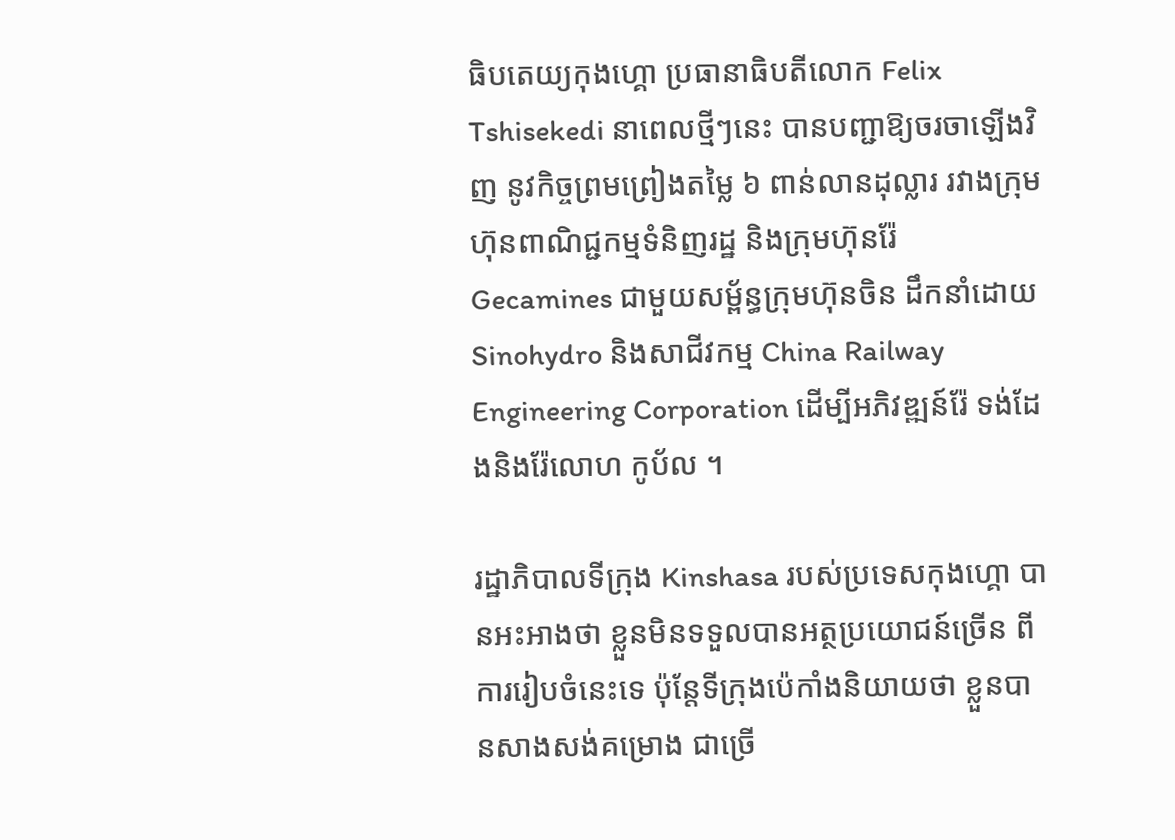ធិបតេយ្យកុងហ្គោ ប្រធានាធិបតីលោក Felix Tshisekedi នាពេលថ្មីៗនេះ បានបញ្ជាឱ្យចរចាឡើងវិញ នូវកិច្ចព្រមព្រៀងតម្លៃ ៦ ពាន់លានដុល្លារ រវាងក្រុមហ៊ុនពាណិជ្ជកម្មទំនិញរដ្ឋ និងក្រុមហ៊ុនរ៉ែ Gecamines ជាមួយសម្ព័ន្ធក្រុមហ៊ុនចិន ដឹកនាំដោយ Sinohydro និងសាជីវកម្ម China Railway Engineering Corporation ដើម្បីអភិវឌ្ឍន៍រ៉ែ ទង់ដែងនិងរ៉ែលោហ កូប័ល ។

រដ្ឋាភិបាលទីក្រុង Kinshasa របស់ប្រទេសកុងហ្គោ បានអះអាងថា ខ្លួនមិនទទួលបានអត្ថប្រយោជន៍ច្រើន ពីការរៀបចំនេះទេ ប៉ុន្តែទីក្រុងប៉េកាំងនិយាយថា ខ្លួនបានសាងសង់គម្រោង ជាច្រើ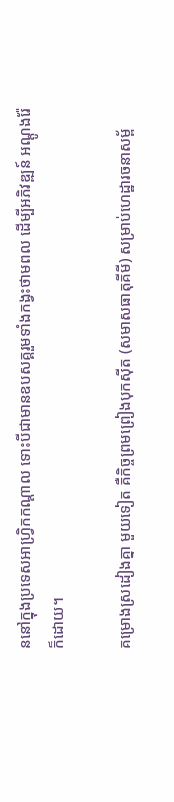ននៅក្នុងប្រទេសអាហ្វ្រិកកណ្តាល ទោះបីជាមានឧបសគ្គរួមទាំងកង្វះថាមពល ដើម្បីអភិវឌ្ឍន៍ អណ្តូងរ៉ែក៏ដោយ។

គម្រោងស្រដៀងគ្នា មួយទៀត គឺកិច្ចព្រមព្រៀងបុកស៊ីត (សមាសធាតុគីមី) សម្រាប់ហេដ្ឋារចនាសម្ព័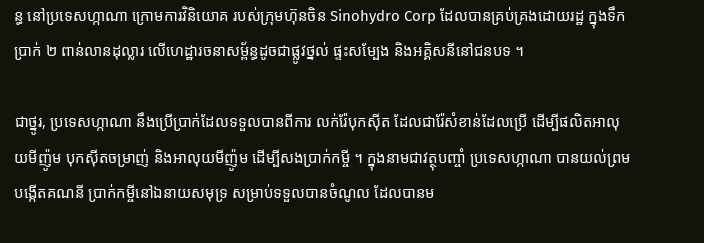ន្ធ នៅប្រទេសហ្កាណា ក្រោមការវិនិយោគ របស់ក្រុមហ៊ុនចិន Sinohydro Corp ដែលបានគ្រប់គ្រងដោយរដ្ឋ ក្នុងទឹកប្រាក់ ២ ពាន់លានដុល្លារ លើហេដ្ឋារចនាសម្ព័ន្ធដូចជាផ្លូវថ្នល់ ផ្ទះសម្បែង និងអគ្គិសនីនៅជនបទ ។

ជាថ្នូរ, ប្រទេសហ្កាណា នឹងប្រើប្រាក់ដែលទទួលបានពីការ លក់រ៉ែបុកស៊ីត ដែលជារ៉ែសំខាន់ដែលប្រើ ដើម្បីផលិតអាលុយមីញ៉ូម បុកស៊ីតចម្រាញ់ និងអាលុយមីញ៉ូម ដើម្បីសងប្រាក់កម្ចី ។ ក្នុងនាមជាវត្ថុបញ្ចាំ ប្រទេសហ្កាណា បានយល់ព្រមបង្កើតគណនី ប្រាក់កម្ចីនៅឯនាយសមុទ្រ សម្រាប់ទទួលបានចំណូល ដែលបានម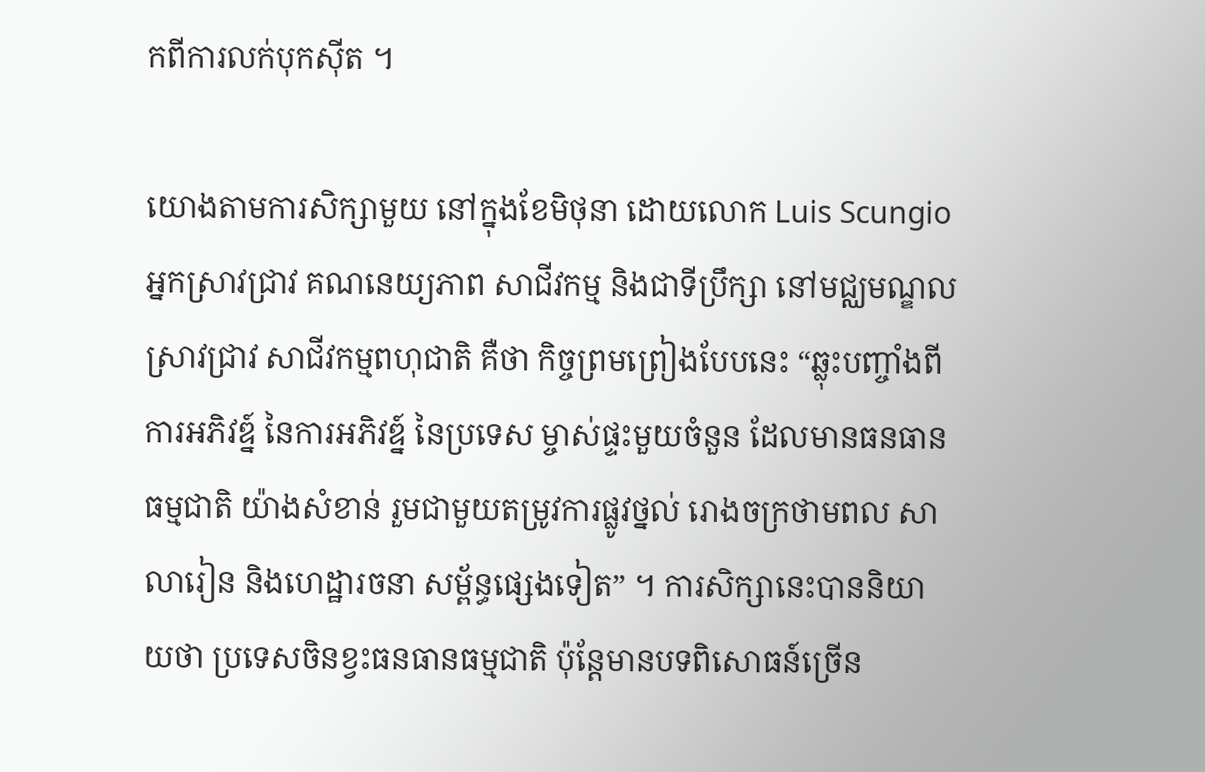កពីការលក់បុកស៊ីត ។

យោងតាមការសិក្សាមួយ នៅក្នុងខែមិថុនា ដោយលោក Luis Scungio អ្នកស្រាវជ្រាវ គណនេយ្យភាព សាជីវកម្ម និងជាទីប្រឹក្សា នៅមជ្ឈមណ្ឌលស្រាវជ្រាវ សាជីវកម្មពហុជាតិ គឺថា កិច្ចព្រមព្រៀងបែបនេះ “ឆ្លុះបញ្ចាំងពីការអភិវឌ្ន៍ នៃការអភិវឌ្ន៍ នៃប្រទេស ម្ចាស់ផ្ទះមួយចំនួន ដែលមានធនធានធម្មជាតិ យ៉ាងសំខាន់ រួមជាមួយតម្រូវការផ្លូវថ្នល់ រោងចក្រថាមពល សាលារៀន និងហេដ្ឋារចនា សម្ព័ន្ធផ្សេងទៀត” ។ ការសិក្សានេះបាននិយាយថា ប្រទេសចិនខ្វះធនធានធម្មជាតិ ប៉ុន្តែមានបទពិសោធន៍ច្រើន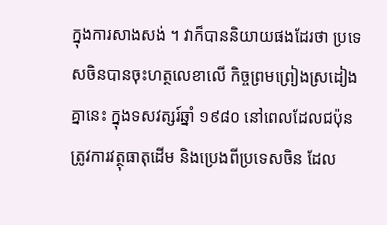ក្នុងការសាងសង់ ។ វាក៏បាននិយាយផងដែរថា ប្រទេសចិនបានចុះហត្ថលេខាលើ កិច្ចព្រមព្រៀងស្រដៀងគ្នានេះ ក្នុងទសវត្សរ៍ឆ្នាំ ១៩៨០ នៅពេលដែលជប៉ុនត្រូវការវត្ថុធាតុដើម និងប្រេងពីប្រទេសចិន ដែល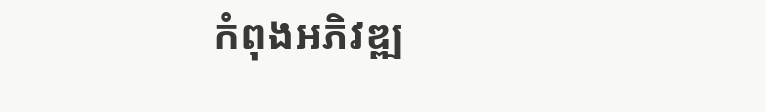កំពុងអភិវឌ្ឍ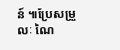ន៍ ៕ប្រែសម្រួលៈ ណៃ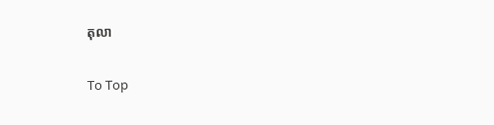តុលា

To Top